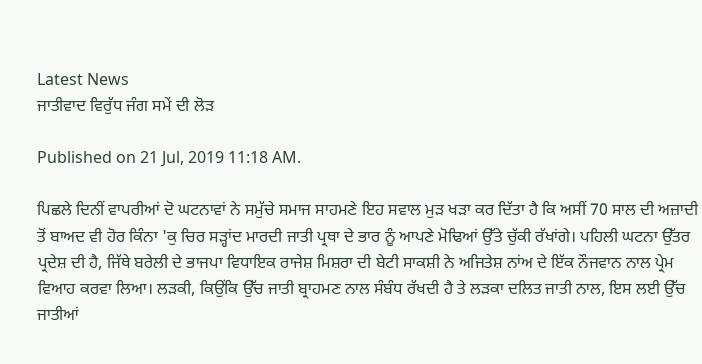Latest News
ਜਾਤੀਵਾਦ ਵਿਰੁੱਧ ਜੰਗ ਸਮੇਂ ਦੀ ਲੋੜ

Published on 21 Jul, 2019 11:18 AM.

ਪਿਛਲੇ ਦਿਨੀਂ ਵਾਪਰੀਆਂ ਦੋ ਘਟਨਾਵਾਂ ਨੇ ਸਮੁੱਚੇ ਸਮਾਜ ਸਾਹਮਣੇ ਇਹ ਸਵਾਲ ਮੁੜ ਖੜਾ ਕਰ ਦਿੱਤਾ ਹੈ ਕਿ ਅਸੀਂ 70 ਸਾਲ ਦੀ ਅਜ਼ਾਦੀ ਤੋਂ ਬਾਅਦ ਵੀ ਹੋਰ ਕਿੰਨਾ 'ਕੁ ਚਿਰ ਸੜ੍ਹਾਂਦ ਮਾਰਦੀ ਜਾਤੀ ਪ੍ਰਥਾ ਦੇ ਭਾਰ ਨੂੰ ਆਪਣੇ ਮੋਢਿਆਂ ਉੱਤੇ ਚੁੱਕੀ ਰੱਖਾਂਗੇ। ਪਹਿਲੀ ਘਟਨਾ ਉੱਤਰ ਪ੍ਰਦੇਸ਼ ਦੀ ਹੈ, ਜਿੱਥੇ ਬਰੇਲੀ ਦੇ ਭਾਜਪਾ ਵਿਧਾਇਕ ਰਾਜੇਸ਼ ਮਿਸ਼ਰਾ ਦੀ ਬੇਟੀ ਸਾਕਸ਼ੀ ਨੇ ਅਜਿਤੇਸ਼ ਨਾਂਅ ਦੇ ਇੱਕ ਨੌਜਵਾਨ ਨਾਲ ਪ੍ਰੇਮ ਵਿਆਹ ਕਰਵਾ ਲਿਆ। ਲੜਕੀ, ਕਿਉਂਕਿ ਉੱਚ ਜਾਤੀ ਬ੍ਰਾਹਮਣ ਨਾਲ ਸੰਬੰਧ ਰੱਖਦੀ ਹੈ ਤੇ ਲੜਕਾ ਦਲਿਤ ਜਾਤੀ ਨਾਲ, ਇਸ ਲਈ ਉੱਚ ਜਾਤੀਆਂ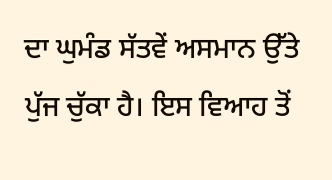ਦਾ ਘੁਮੰਡ ਸੱਤਵੇਂ ਅਸਮਾਨ ਉੱਤੇ ਪੁੱਜ ਚੁੱਕਾ ਹੈ। ਇਸ ਵਿਆਹ ਤੋਂ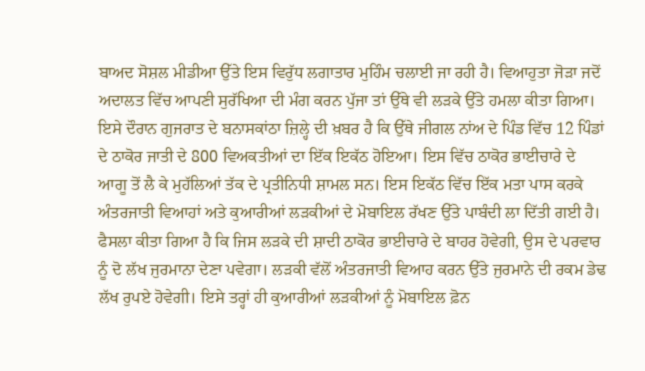ਬਾਅਦ ਸੋਸ਼ਲ ਮੀਡੀਆ ਉੱਤੇ ਇਸ ਵਿਰੁੱਧ ਲਗਾਤਾਰ ਮੁਹਿੰਮ ਚਲਾਈ ਜਾ ਰਹੀ ਹੈ। ਵਿਆਹੁਤਾ ਜੋੜਾ ਜਦੋਂ ਅਦਾਲਤ ਵਿੱਚ ਆਪਣੀ ਸੁਰੱਖਿਆ ਦੀ ਮੰਗ ਕਰਨ ਪੁੱਜਾ ਤਾਂ ਉੱਥੇ ਵੀ ਲੜਕੇ ਉੱਤੇ ਹਮਲਾ ਕੀਤਾ ਗਿਆ।
ਇਸੇ ਦੌਰਾਨ ਗੁਜਰਾਤ ਦੇ ਬਨਾਸਕਾਂਠਾ ਜ਼ਿਲ੍ਹੇ ਦੀ ਖ਼ਬਰ ਹੈ ਕਿ ਉੱਥੇ ਜੀਗਲ ਨਾਂਅ ਦੇ ਪਿੰਡ ਵਿੱਚ 12 ਪਿੰਡਾਂ ਦੇ ਠਾਕੋਰ ਜਾਤੀ ਦੇ 800 ਵਿਅਕਤੀਆਂ ਦਾ ਇੱਕ ਇਕੱਠ ਹੋਇਆ। ਇਸ ਵਿੱਚ ਠਾਕੋਰ ਭਾਈਚਾਰੇ ਦੇ ਆਗੂ ਤੋਂ ਲੈ ਕੇ ਮੁਹੱਲਿਆਂ ਤੱਕ ਦੇ ਪ੍ਰਤੀਨਿਧੀ ਸ਼ਾਮਲ ਸਨ। ਇਸ ਇਕੱਠ ਵਿੱਚ ਇੱਕ ਮਤਾ ਪਾਸ ਕਰਕੇ ਅੰਤਰਜਾਤੀ ਵਿਆਹਾਂ ਅਤੇ ਕੁਆਰੀਆਂ ਲੜਕੀਆਂ ਦੇ ਮੋਬਾਇਲ ਰੱਖਣ ਉੱਤੇ ਪਾਬੰਦੀ ਲਾ ਦਿੱਤੀ ਗਈ ਹੈ। ਫੈਸਲਾ ਕੀਤਾ ਗਿਆ ਹੈ ਕਿ ਜਿਸ ਲੜਕੇ ਦੀ ਸ਼ਾਦੀ ਠਾਕੋਰ ਭਾਈਚਾਰੇ ਦੇ ਬਾਹਰ ਹੋਵੇਗੀ, ਉਸ ਦੇ ਪਰਵਾਰ ਨੂੰ ਦੋ ਲੱਖ ਜੁਰਮਾਨਾ ਦੇਣਾ ਪਵੇਗਾ। ਲੜਕੀ ਵੱਲੋਂ ਅੰਤਰਜਾਤੀ ਵਿਆਹ ਕਰਨ ਉੱਤੇ ਜੁਰਮਾਨੇ ਦੀ ਰਕਮ ਡੇਢ ਲੱਖ ਰੁਪਏ ਹੋਵੇਗੀ। ਇਸੇ ਤਰ੍ਹਾਂ ਹੀ ਕੁਆਰੀਆਂ ਲੜਕੀਆਂ ਨੂੰ ਮੋਬਾਇਲ ਫ਼ੋਨ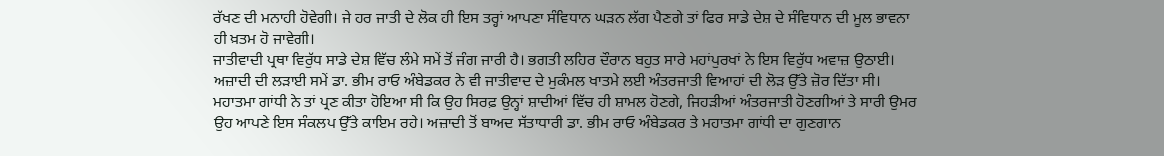ਰੱਖਣ ਦੀ ਮਨਾਹੀ ਹੋਵੇਗੀ। ਜੇ ਹਰ ਜਾਤੀ ਦੇ ਲੋਕ ਹੀ ਇਸ ਤਰ੍ਹਾਂ ਆਪਣਾ ਸੰਵਿਧਾਨ ਘੜਨ ਲੱਗ ਪੈਣਗੇ ਤਾਂ ਫਿਰ ਸਾਡੇ ਦੇਸ਼ ਦੇ ਸੰਵਿਧਾਨ ਦੀ ਮੂਲ ਭਾਵਨਾ ਹੀ ਖ਼ਤਮ ਹੋ ਜਾਵੇਗੀ।
ਜਾਤੀਵਾਦੀ ਪ੍ਰਥਾ ਵਿਰੁੱਧ ਸਾਡੇ ਦੇਸ਼ ਵਿੱਚ ਲੰਮੇ ਸਮੇਂ ਤੋਂ ਜੰਗ ਜਾਰੀ ਹੈ। ਭਗਤੀ ਲਹਿਰ ਦੌਰਾਨ ਬਹੁਤ ਸਾਰੇ ਮਹਾਂਪੁਰਖਾਂ ਨੇ ਇਸ ਵਿਰੁੱਧ ਅਵਾਜ਼ ਉਠਾਈ। ਅਜ਼ਾਦੀ ਦੀ ਲੜਾਈ ਸਮੇਂ ਡਾ. ਭੀਮ ਰਾਓ ਅੰਬੇਡਕਰ ਨੇ ਵੀ ਜਾਤੀਵਾਦ ਦੇ ਮੁਕੰਮਲ ਖਾਤਮੇ ਲਈ ਅੰਤਰਜਾਤੀ ਵਿਆਹਾਂ ਦੀ ਲੋੜ ਉੱਤੇ ਜ਼ੋਰ ਦਿੱਤਾ ਸੀ। ਮਹਾਤਮਾ ਗਾਂਧੀ ਨੇ ਤਾਂ ਪ੍ਰਣ ਕੀਤਾ ਹੋਇਆ ਸੀ ਕਿ ਉਹ ਸਿਰਫ਼ ਉਨ੍ਹਾਂ ਸ਼ਾਦੀਆਂ ਵਿੱਚ ਹੀ ਸ਼ਾਮਲ ਹੋਣਗੇ, ਜਿਹੜੀਆਂ ਅੰਤਰਜਾਤੀ ਹੋਣਗੀਆਂ ਤੇ ਸਾਰੀ ਉਮਰ ਉਹ ਆਪਣੇ ਇਸ ਸੰਕਲਪ ਉੱਤੇ ਕਾਇਮ ਰਹੇ। ਅਜ਼ਾਦੀ ਤੋਂ ਬਾਅਦ ਸੱਤਾਧਾਰੀ ਡਾ. ਭੀਮ ਰਾਓ ਅੰਬੇਡਕਰ ਤੇ ਮਹਾਤਮਾ ਗਾਂਧੀ ਦਾ ਗੁਣਗਾਨ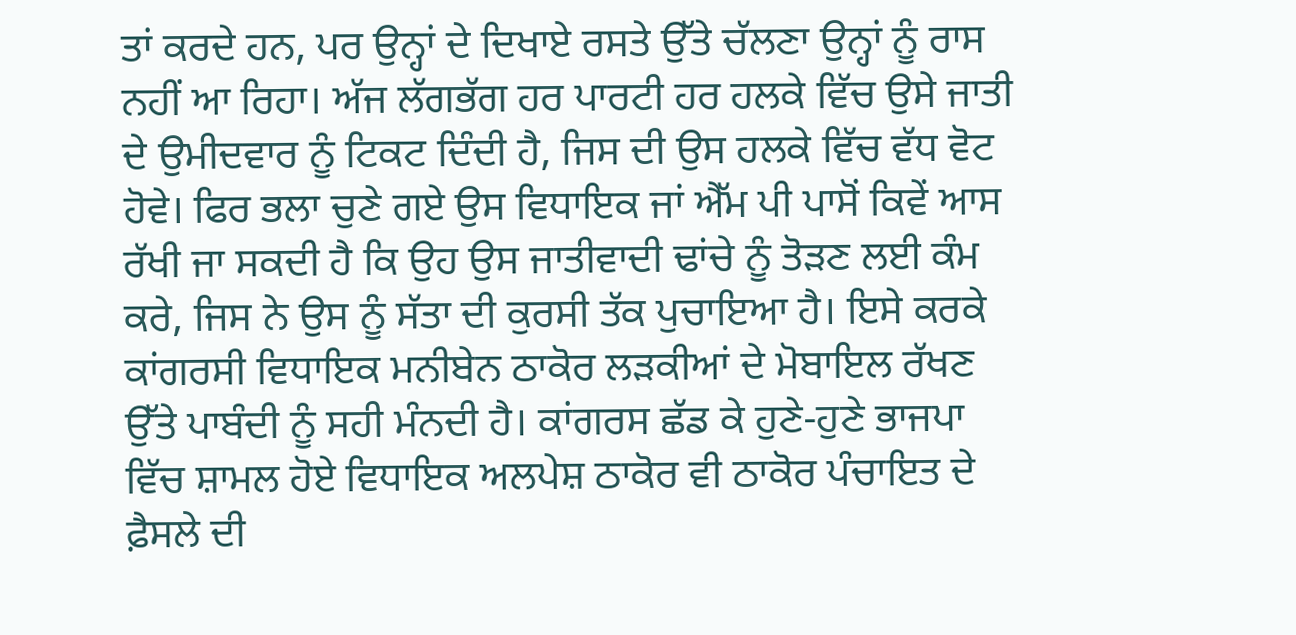ਤਾਂ ਕਰਦੇ ਹਨ, ਪਰ ਉਨ੍ਹਾਂ ਦੇ ਦਿਖਾਏ ਰਸਤੇ ਉੱਤੇ ਚੱਲਣਾ ਉਨ੍ਹਾਂ ਨੂੰ ਰਾਸ ਨਹੀਂ ਆ ਰਿਹਾ। ਅੱਜ ਲੱਗਭੱਗ ਹਰ ਪਾਰਟੀ ਹਰ ਹਲਕੇ ਵਿੱਚ ਉਸੇ ਜਾਤੀ ਦੇ ਉਮੀਦਵਾਰ ਨੂੰ ਟਿਕਟ ਦਿੰਦੀ ਹੈ, ਜਿਸ ਦੀ ਉਸ ਹਲਕੇ ਵਿੱਚ ਵੱਧ ਵੋਟ ਹੋਵੇ। ਫਿਰ ਭਲਾ ਚੁਣੇ ਗਏ ਉਸ ਵਿਧਾਇਕ ਜਾਂ ਐੱਮ ਪੀ ਪਾਸੋਂ ਕਿਵੇਂ ਆਸ ਰੱਖੀ ਜਾ ਸਕਦੀ ਹੈ ਕਿ ਉਹ ਉਸ ਜਾਤੀਵਾਦੀ ਢਾਂਚੇ ਨੂੰ ਤੋੜਣ ਲਈ ਕੰਮ ਕਰੇ, ਜਿਸ ਨੇ ਉਸ ਨੂੰ ਸੱਤਾ ਦੀ ਕੁਰਸੀ ਤੱਕ ਪੁਚਾਇਆ ਹੈ। ਇਸੇ ਕਰਕੇ ਕਾਂਗਰਸੀ ਵਿਧਾਇਕ ਮਨੀਬੇਨ ਠਾਕੋਰ ਲੜਕੀਆਂ ਦੇ ਮੋਬਾਇਲ ਰੱਖਣ ਉੱਤੇ ਪਾਬੰਦੀ ਨੂੰ ਸਹੀ ਮੰਨਦੀ ਹੈ। ਕਾਂਗਰਸ ਛੱਡ ਕੇ ਹੁਣੇ-ਹੁਣੇ ਭਾਜਪਾ ਵਿੱਚ ਸ਼ਾਮਲ ਹੋਏ ਵਿਧਾਇਕ ਅਲਪੇਸ਼ ਠਾਕੋਰ ਵੀ ਠਾਕੋਰ ਪੰਚਾਇਤ ਦੇ ਫ਼ੈਸਲੇ ਦੀ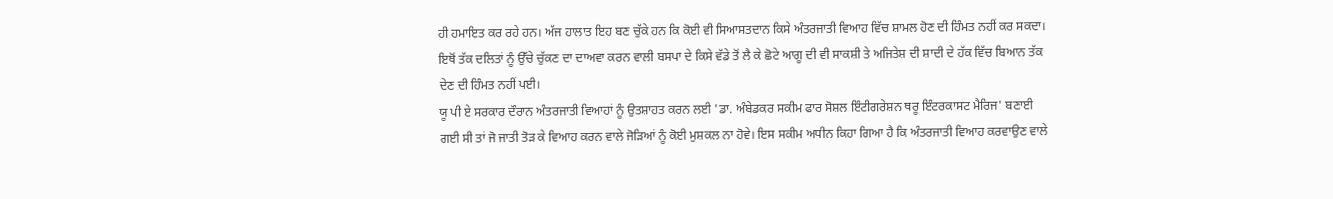ਹੀ ਹਮਾਇਤ ਕਰ ਰਹੇ ਹਨ। ਅੱਜ ਹਾਲਾਤ ਇਹ ਬਣ ਚੁੱਕੇ ਹਨ ਕਿ ਕੋਈ ਵੀ ਸਿਆਸਤਦਾਨ ਕਿਸੇ ਅੰਤਰਜਾਤੀ ਵਿਆਹ ਵਿੱਚ ਸ਼ਾਮਲ ਹੋਣ ਦੀ ਹਿੰਮਤ ਨਹੀਂ ਕਰ ਸਕਦਾ। ਇਥੋਂ ਤੱਕ ਦਲਿਤਾਂ ਨੂੰ ਉੱਚੇ ਚੁੱਕਣ ਦਾ ਦਾਅਵਾ ਕਰਨ ਵਾਲੀ ਬਸਪਾ ਦੇ ਕਿਸੇ ਵੱਡੇ ਤੋਂ ਲੈ ਕੇ ਛੋਟੇ ਆਗੂ ਦੀ ਵੀ ਸਾਕਸ਼ੀ ਤੇ ਅਜਿਤੇਸ਼ ਦੀ ਸ਼ਾਦੀ ਦੇ ਹੱਕ ਵਿੱਚ ਬਿਆਨ ਤੱਕ ਦੇਣ ਦੀ ਹਿੰਮਤ ਨਹੀਂ ਪਈ।
ਯੂ ਪੀ ਏ ਸਰਕਾਰ ਦੌਰਾਨ ਅੰਤਰਜਾਤੀ ਵਿਆਹਾਂ ਨੂੰ ਉਤਸ਼ਾਹਤ ਕਰਨ ਲਈ 'ਡਾ. ਅੰਬੇਡਕਰ ਸਕੀਮ ਫਾਰ ਸੋਸ਼ਲ ਇੰਟੀਗਰੇਸ਼ਨ ਥਰੂ ਇੰਟਰਕਾਸਟ ਮੈਰਿਜ' ਬਣਾਈ ਗਈ ਸੀ ਤਾਂ ਜੋ ਜਾਤੀ ਤੋੜ ਕੇ ਵਿਆਹ ਕਰਨ ਵਾਲੇ ਜੋੜਿਆਂ ਨੂੰ ਕੋਈ ਮੁਸ਼ਕਲ ਨਾ ਹੋਵੇ। ਇਸ ਸਕੀਮ ਅਧੀਨ ਕਿਹਾ ਗਿਆ ਹੈ ਕਿ ਅੰਤਰਜਾਤੀ ਵਿਆਹ ਕਰਵਾਉਣ ਵਾਲੇ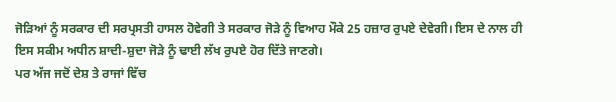ਜੋੜਿਆਂ ਨੂੰ ਸਰਕਾਰ ਦੀ ਸਰਪ੍ਰਸਤੀ ਹਾਸਲ ਹੋਵੇਗੀ ਤੇ ਸਰਕਾਰ ਜੋੜੇ ਨੂੰ ਵਿਆਹ ਮੌਕੇ 25 ਹਜ਼ਾਰ ਰੁਪਏ ਦੇਵੇਗੀ। ਇਸ ਦੇ ਨਾਲ ਹੀ ਇਸ ਸਕੀਮ ਅਧੀਨ ਸ਼ਾਦੀ-ਸ਼ੁਦਾ ਜੋੜੇ ਨੂੰ ਢਾਈ ਲੱਖ ਰੁਪਏ ਹੋਰ ਦਿੱਤੇ ਜਾਣਗੇ।
ਪਰ ਅੱਜ ਜਦੋਂ ਦੇਸ਼ ਤੇ ਰਾਜਾਂ ਵਿੱਚ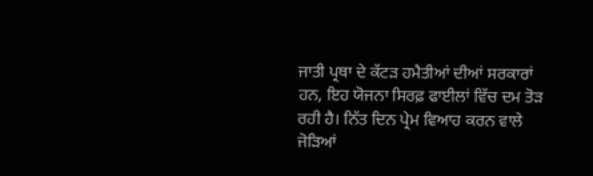ਜਾਤੀ ਪ੍ਰਥਾ ਦੇ ਕੱਟੜ ਹਮੈਤੀਆਂ ਦੀਆਂ ਸਰਕਾਰਾਂ ਹਨ, ਇਹ ਯੋਜਨਾ ਸਿਰਫ਼ ਫਾਈਲਾਂ ਵਿੱਚ ਦਮ ਤੋੜ ਰਹੀ ਹੈ। ਨਿੱਤ ਦਿਨ ਪ੍ਰੇਮ ਵਿਆਹ ਕਰਨ ਵਾਲੇ ਜੋੜਿਆਂ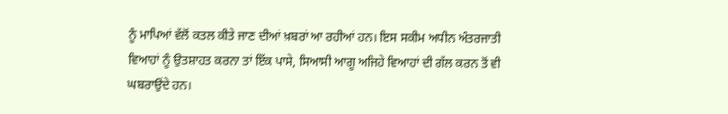ਨੂੰ ਮਾਪਿਆਂ ਵੱਲੋਂ ਕਤਲ ਕੀਤੇ ਜਾਣ ਦੀਆਂ ਖ਼ਬਰਾਂ ਆ ਰਹੀਆਂ ਹਨ। ਇਸ ਸਕੀਮ ਅਧੀਨ ਅੰਤਰਜਾਤੀ ਵਿਆਹਾਂ ਨੂੰ ਉਤਸ਼ਾਹਤ ਕਰਨਾ ਤਾਂ ਇੱਕ ਪਾਸੇ, ਸਿਆਸੀ ਆਗੂ ਅਜਿਹੇ ਵਿਆਹਾਂ ਦੀ ਗੱਲ ਕਰਨ ਤੋਂ ਵੀ ਘਬਰਾਉਂਦੇ ਹਨ।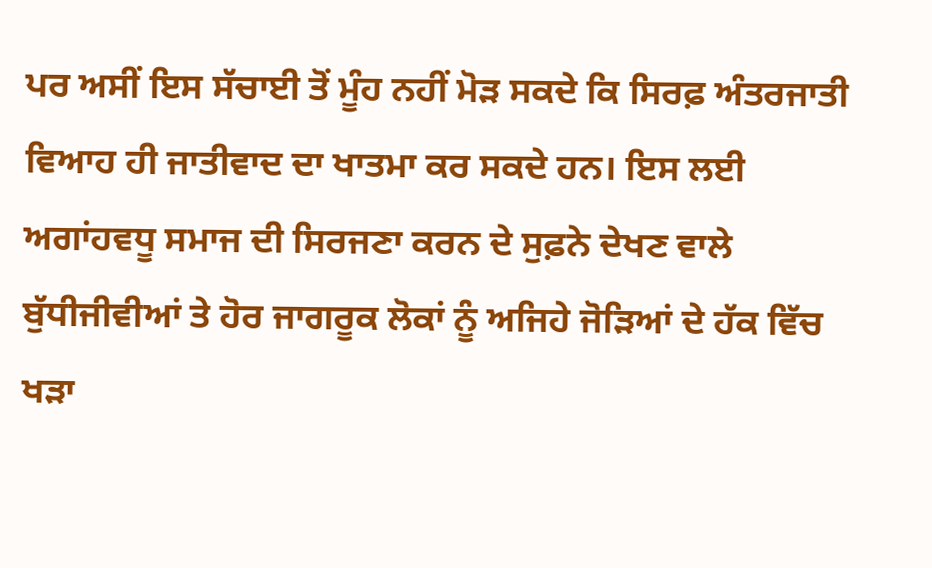ਪਰ ਅਸੀਂ ਇਸ ਸੱਚਾਈ ਤੋਂ ਮੂੰਹ ਨਹੀਂ ਮੋੜ ਸਕਦੇ ਕਿ ਸਿਰਫ਼ ਅੰਤਰਜਾਤੀ ਵਿਆਹ ਹੀ ਜਾਤੀਵਾਦ ਦਾ ਖਾਤਮਾ ਕਰ ਸਕਦੇ ਹਨ। ਇਸ ਲਈ ਅਗਾਂਹਵਧੂ ਸਮਾਜ ਦੀ ਸਿਰਜਣਾ ਕਰਨ ਦੇ ਸੁਫ਼ਨੇ ਦੇਖਣ ਵਾਲੇ ਬੁੱਧੀਜੀਵੀਆਂ ਤੇ ਹੋਰ ਜਾਗਰੂਕ ਲੋਕਾਂ ਨੂੰ ਅਜਿਹੇ ਜੋੜਿਆਂ ਦੇ ਹੱਕ ਵਿੱਚ ਖੜਾ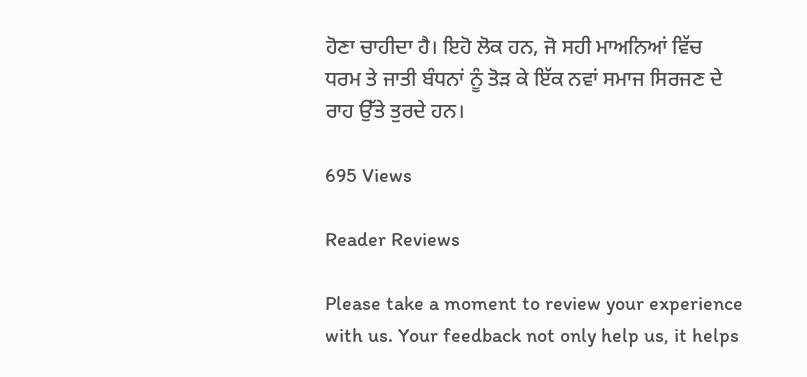ਹੋਣਾ ਚਾਹੀਦਾ ਹੈ। ਇਹੋ ਲੋਕ ਹਨ, ਜੋ ਸਹੀ ਮਾਅਨਿਆਂ ਵਿੱਚ ਧਰਮ ਤੇ ਜਾਤੀ ਬੰਧਨਾਂ ਨੂੰ ਤੋੜ ਕੇ ਇੱਕ ਨਵਾਂ ਸਮਾਜ ਸਿਰਜਣ ਦੇ ਰਾਹ ਉੱਤੇ ਤੁਰਦੇ ਹਨ।

695 Views

Reader Reviews

Please take a moment to review your experience with us. Your feedback not only help us, it helps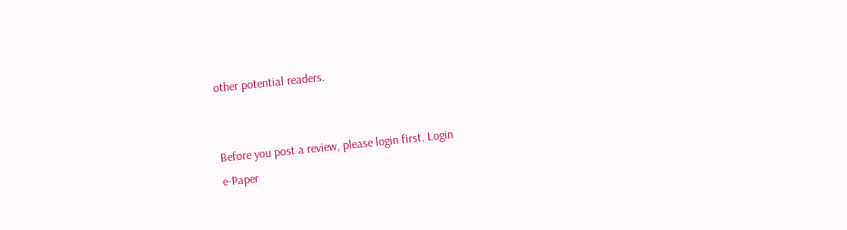other potential readers.


Before you post a review, please login first. Login
e-Paper